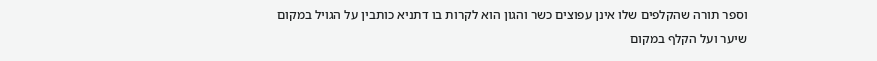וספר תורה שהקלפים שלו אינן עפוצים כשר והגון הוא לקרות בו דתניא כותבין על הגויל במקום שיער ועל הקלף במקום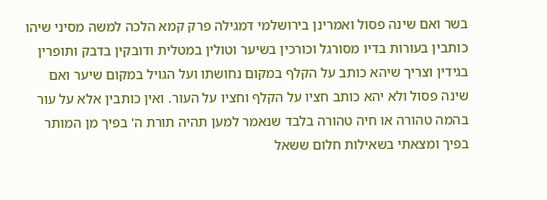בשר ואם שינה פסול ואמרינן בירושלמי דמגילה פרק קמא הלכה למשה מסיני שיהו כותבין בעורות בדיו מסורגל וכורכין בשיער וטולין במטלית ודובקין בדבק ותופרין בגידין וצריך שיהא כותב על הקלף במקום נחושתו ועל הגויל במקום שיער ואם שינה פסול ולא יהא כותב חציו על הקלף וחציו על העור. ואין כותבין אלא על עור בהמה טהורה או חיה טהורה בלבד שנאמר למען תהיה תורת ה' בפיך מן המותר בפיך ומצאתי בשאילות חלום ששאל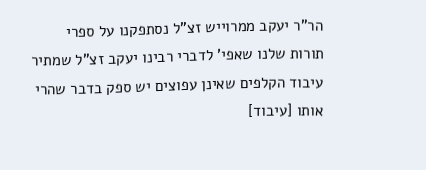הר"ר יעקב ממרוייש זצ"ל נסתפקנו על ספרי תורות שלנו שאפי' לדברי רבינו יעקב זצ"ל שמתיר עיבוד הקלפים שאינן עפוצים יש ספק בדבר שהרי אותו [עיבוד]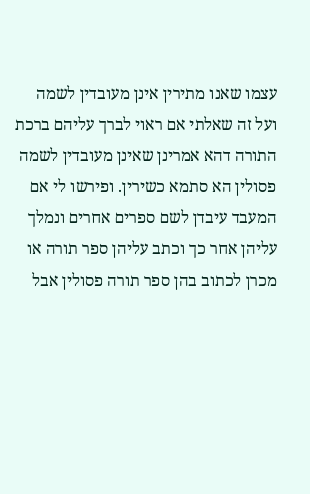עצמו שאנו מתירין אינן מעובדין לשמה ועל זה שאלתי אם ראוי לברך עליהם ברכת התורה דהא אמרינן שאינן מעובדין לשמה פסולין הא סתמא כשירין. ופירשו לי אם המעבד עיבדן לשם ספרים אחרים ונמלך עליהן אחר כך וכתב עליהן ספר תורה או מכרן לכתוב בהן ספר תורה פסולין אבל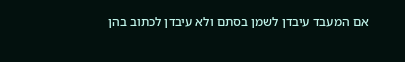אם המעבד עיבדן לשמן בסתם ולא עיבדן לכתוב בהן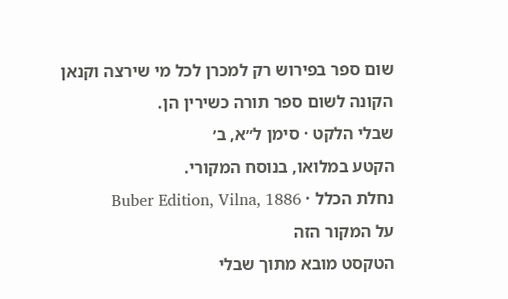שום ספר בפירוש רק למכרן לכל מי שירצה וקנאן הקונה לשום ספר תורה כשירין הן.
שבלי הלקט · סימן ל״א, ב׳
הקטע במלואו, בנוסח המקורי.
נחלת הכלל · Buber Edition, Vilna, 1886
על המקור הזה
הטקסט מובא מתוך שבלי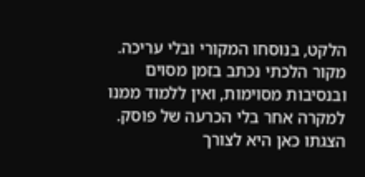הלקט, בנוסחו המקורי ובלי עריכה. מקור הלכתי נכתב בזמן מסוים ובנסיבות מסוימות, ואין ללמוד ממנו למקרה אחר בלי הכרעה של פוסק. הצגתו כאן היא לצורך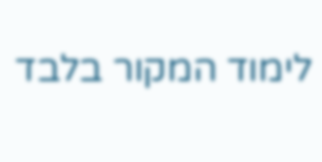לימוד המקור בלבד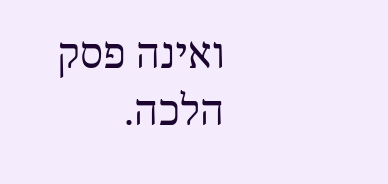ואינה פסק הלכה.